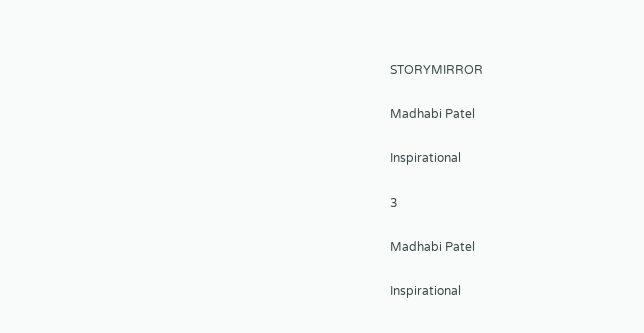STORYMIRROR

Madhabi Patel

Inspirational

3

Madhabi Patel

Inspirational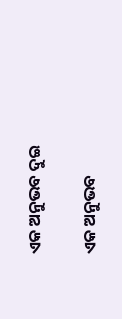ଏକ ଅନୁଭବ ଦୁଇ

ଏକ ଅନୁଭବ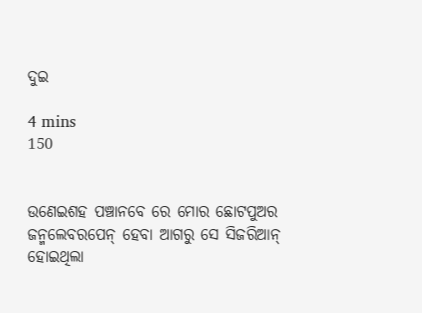ଦୁଇ

4 mins
150


ଉଣେଇଶହ ପଞ୍ଚାନବେ ରେ ମୋର ଛୋଟପୁଅର ଜନ୍ମଲେବରପେନ୍ ହେବା ଆଗରୁ ସେ ସିଜରିଆନ୍ ହୋଇଥିଲା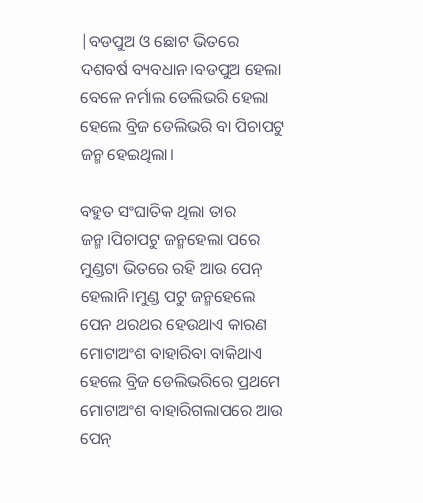|ବଡପୁଅ ଓ ଛୋଟ ଭିତରେ ଦଶବର୍ଷ ବ୍ୟବଧାନ।ବଡପୁଅ ହେଲା ବେଳେ ନର୍ମାଲ ଡେଲିଭରି ହେଲା ହେଲେ ବ୍ରିଜ ଡେଲିଭରି ବା ପିଚାପଟୁ ଜନ୍ମ ହେଇଥିଲା।

ବହୁତ ସଂଘାତିକ ଥିଲା ତାର ଜନ୍ମ।ପିଚାପଟୁ ଜନ୍ମହେଲା ପରେ ମୁଣ୍ଡଟା ଭିତରେ ରହି ଆଉ ପେନ୍ ହେଲାନି।ମୁଣ୍ଡ ପଟୁ ଜନ୍ମହେଲେ ପେନ ଥରଥର ହେଉଥାଏ କାରଣ ମୋଟାଅଂଶ ବାହାରିବା ବାକିଥାଏ ହେଲେ ବ୍ରିଜ ଡେଲିଭରିରେ ପ୍ରଥମେ ମୋଟାଅଂଶ ବାହାରିଗଲାପରେ ଆଉ ପେନ୍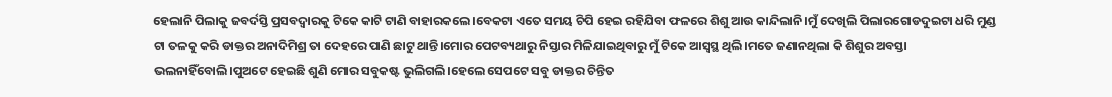ହେଲାନି ପିଲାକୁ ଜବର୍ଦସ୍ତି ପ୍ରସବଦ୍ବାରକୁ ଟିକେ କାଟି ଟାଣି ବାହାରକଲେ।ବେକଟା ଏତେ ସମୟ ଚିପି ହେଇ ରହିଯିବା ଫଳରେ ଶିଶୁ ଆଉ କାନ୍ଦିଲାନି।ମୁଁ ଦେଖିଲି ପିଲାରଗୋଡଦୁଇଟା ଧରି ମୁଣ୍ଡ ଟା ତଳକୁ କରି ଡାକ୍ତର ଅନାଦିମିଶ୍ର ତା ଦେହରେ ପାଣି ଛାଟୁ ଥାନ୍ତି।ମୋର ପେଟବ୍ୟଥାରୁ ନିସ୍ତାର ମିଳିଯାଇଥିବାରୁ ମୁଁ ଟିକେ ଆସ୍ବସ୍ଥ ଥିଲି।ମତେ ଜଣାନଥିଲା କି ଶିଶୁର ଅବସ୍ତା ଭଲନାହିଁବୋଲି।ପୁଅଟେ ହେଇଛି ଶୁଣି ମୋର ସବୁକଷ୍ଟ ଭୁଲିଗଲି।ହେଲେ ସେପଟେ ସବୁ ଡାକ୍ତର ଚିନ୍ତିତ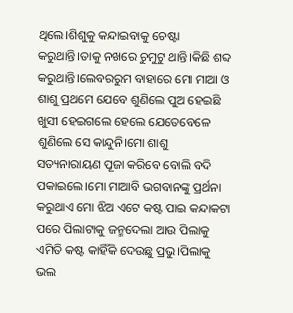ଥିଲେ।ଶିଶୁକୁ କନ୍ଦାଇବାକୁ ଚେଷ୍ଟା କରୁଥାନ୍ତି।ତାକୁ ନଖରେ ଚୁମୁଟୁ ଥାନ୍ତି।କିଛି ଶବ୍ଦ କରୁଥାନ୍ତି।ଲେବରରୁମ ବାହାରେ ମୋ ମାଆ ଓ ଶାଶୁ ପ୍ରଥମେ ଯେବେ ଶୁଣିଲେ ପୁଅ ହେଇଛି ଖୁସୀ ହେଇଗଲେ ହେଲେ ଯେତେବେଳେ ଶୁଣିଲେ ସେ କାନ୍ଦୁନି।ମୋ ଶାଶୁ ସତ୍ୟନାରାୟଣ ପୂଜା କରିବେ ବୋଲି ବଦି ପକାଇଲେ।ମୋ ମାଆବି ଭଗବାନଙ୍କୁ ପ୍ରର୍ଥନା କରୁଥାଏ ମୋ ଝିଅ ଏଟେ କଷ୍ଟ ପାଇ କନ୍ଦାକଟା ପରେ ପିଲାଟାକୁ ଜନ୍ମଦେଲା ଆଉ ପିଲାକୁ ଏମିତି କଷ୍ଟ କାହିଁକି ଦେଉଛୁ ପ୍ରଭୁ।ପିଲାକୁ ଭଲ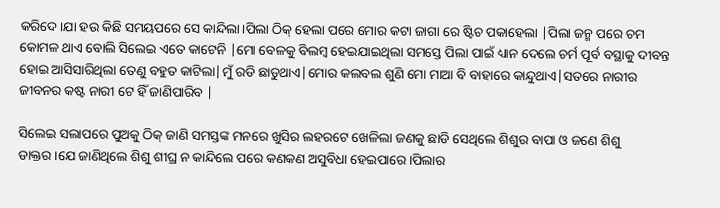କରିଦେ।ଯା ହଉ କିଛି ସମୟପରେ ସେ କାନ୍ଦିଲା।ପିଲା ଠିକ୍ ହେଲା ପରେ ମୋର କଟା ଜାଗା ରେ ଷ୍ଟିଚ ପକାହେଲା |ପିଲା ଜନ୍ମ ପରେ ଚମ କୋମଳ ଥାଏ ବୋଲି ସିଲେଇ ଏତେ କାଟେନି |ମୋ ବେଳକୁ ବିଲମ୍ବ ହେଇଯାଇଥିଲା ସମସ୍ତେ ପିଲା ପାଇଁ ଧ୍ୟାନ ଦେଲେ ଚର୍ମ ପୂର୍ବ ବସ୍ଥାକୁ ଦୀବନ୍ତ ହୋଇ ଆସିସାରିଥିଲା ତେଣୁ ବହୁତ କାଟିଲା|ମୁଁ ରଡି ଛାଡୁଥାଏ|ମୋର କଲବଲ ଶୁଣି ମୋ ମାଆ ବି ବାହାରେ କାନ୍ଦୁଥାଏ|ସତରେ ନାରୀର ଜୀବନର କଷ୍ଟ ନାରୀ ଟେ ହିଁ ଜାଣିପାରିବ |

ସିଲେଇ ସଲାପରେ ପୁଅକୁ ଠିକ୍ ଜାଣି ସମସ୍ତଙ୍କ ମନରେ ଖୁସିର ଲହରଟେ ଖେଳିଲା ଜଣକୁ ଛାଡି ସେଥିଲେ ଶିଶୁର ବାପା ଓ ଜଣେ ଶିଶୁ ଡାକ୍ତର।ଯେ ଜାଣିଥିଲେ ଶିଶୁ ଶୀଘ୍ର ନ କାନ୍ଦିଲେ ପରେ କଣକଣ ଅସୁବିଧା ହେଇପାରେ।ପିଲାର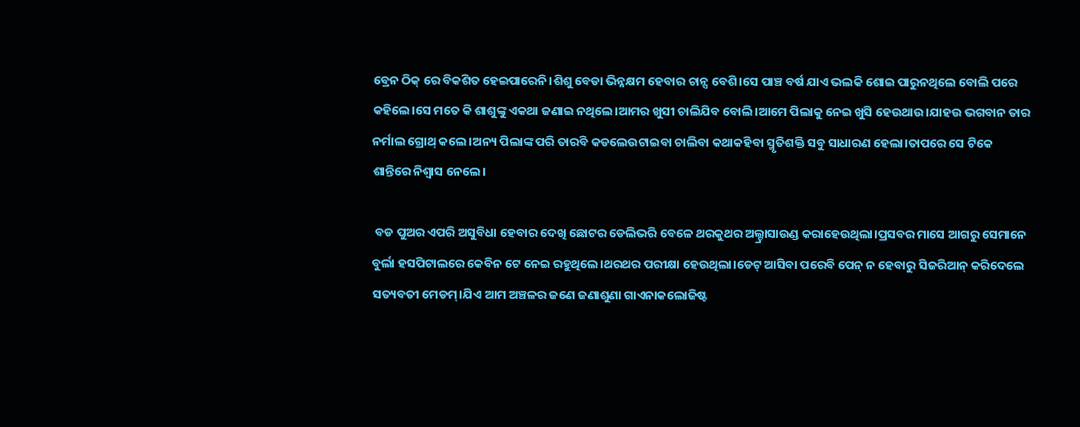ବ୍ରେନ ଠିକ୍ ରେ ବିକଶିତ ହେଇପାରେନି।ଶିଶୁ ବେଡା ଭିନ୍ନକ୍ଷମ ହେବାର ଚାନ୍ସ ବେଶି।ସେ ପାଞ୍ଚ ବର୍ଷ ଯାଏ ଭଲକି ଶୋଇ ପାରୁନଥିଲେ ବୋଲି ପରେ କହିଲେ।ସେ ମତେ କି ଶାଶୁଙ୍କୁ ଏକଥା ଜଣାଇ ନଥିଲେ।ଆମର ଖୁସୀ ଚାଲିଯିବ ବୋଲି।ଆମେ ପିଲାକୁ ନେଇ ଖୁସି ହେଉଥାଉ।ଯାହଉ ଭଗବାନ ତାର ନର୍ମାଲ ଗ୍ରୋଥ୍ କଲେ।ଅନ୍ୟ ପିଲାଙ୍କ ପରି ତାରବି କଡଲେଉଟାଇବା ଚାଲିବା କଥାକହିବା ସ୍ମୃତିଶକ୍ତି ସବୁ ସାଧାରଣ ହେଲା।ତାପରେ ସେ ଟିକେ ଶାନ୍ତିରେ ନିଶ୍ବାସ ନେଲେ।

 ବଡ ପୁଅର ଏପରି ଅସୁବିଧା ହେବାର ଦେଖି ଛୋଟର ଡେଲିଭରି ବେଳେ ଥରକୁଥର ଅଲ୍ଟ୍ରାସାଉଣ୍ଡ କରାହେଉଥିଲା।ପ୍ରସବର ମାସେ ଆଗରୁ ସେମାନେ ବୁର୍ଲା ହସପିଟାଲରେ କେବିନ ଟେ ନେଇ ରହୁଥିଲେ।ଥରଥର ପରୀକ୍ଷା ହେଉଥିଲା।ଡେଟ୍ ଆସିବା ପରେବି ପେନ୍ ନ ହେବାରୁ ସିଜରିଆନ୍ କରିଦେଲେ ସତ୍ୟବତୀ ମେଡମ୍।ଯିଏ ଆମ ଅଞ୍ଚଳର ଜଣେ ଜଣାଶୁଣା ଗାଏନାକଲୋଜିଷ୍ଟ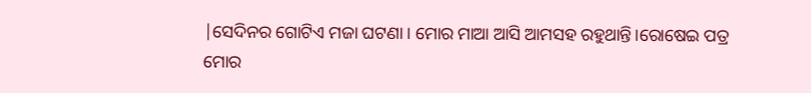|ସେଦିନର ଗୋଟିଏ ମଜା ଘଟଣା। ମୋର ମାଆ ଆସି ଆମସହ ରହୁଥାନ୍ତି।ରୋଷେଇ ପତ୍ର ମୋର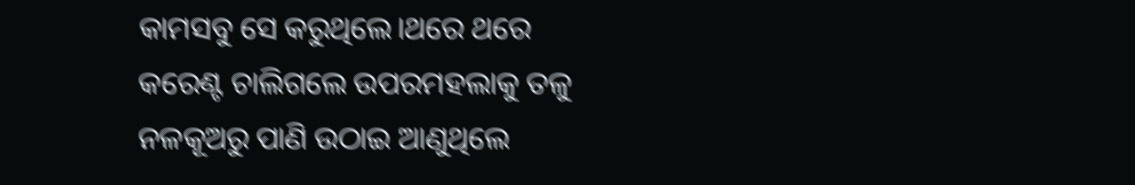କାମସବୁ ସେ କରୁଥିଲେ।ଥରେ ଥରେ କରେଣ୍ଟ ଚାଲିଗଲେ ଉପରମହଲାକୁ ତଳୁ ନଳକୂଅରୁ ପାଣି ଉଠାଇ ଆଣୁଥିଲେ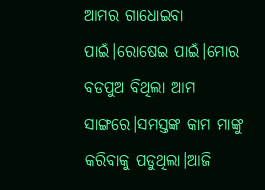ଆମର ଗାଧୋଇବା ପାଇଁ।ରୋଷେଇ ପାଇଁ।ମୋର ବଡପୁଅ ବିଥିଲା ଆମ ସାଙ୍ଗରେ।ସମସ୍ତଙ୍କ କାମ ମାଙ୍କୁ କରିବାକୁ ପଡୁଥିଲା।ଆଜି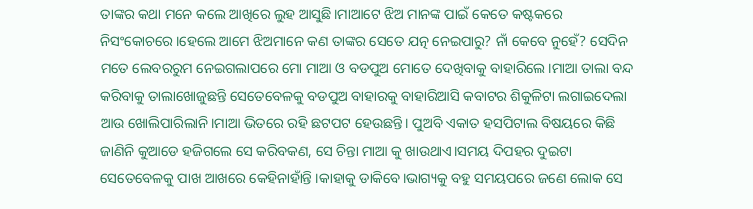ତାଙ୍କର କଥା ମନେ କଲେ ଆଖିରେ ଲୁହ ଆସୁଛି।ମାଆଟେ ଝିଅ ମାନଙ୍କ ପାଇଁ କେତେ କଷ୍ଟକରେ ନିସଂକୋଚରେ।ହେଲେ ଆମେ ଝିଅମାନେ କଣ ତାଙ୍କର ସେତେ ଯତ୍ନ ନେଇପାରୁ? ନାଁ କେବେ ନୁହେଁ? ସେଦିନ ମତେ ଲେବରରୁମ ନେଇଗଲାପରେ ମୋ ମାଆ ଓ ବଡପୁଅ ମୋତେ ଦେଖିବାକୁ ବାହାରିଲେ।ମାଆ ତାଲା ବନ୍ଦ କରିବାକୁ ତାଲାଖୋଜୁଛନ୍ତି ସେତେବେଳକୁ ବଡପୁଅ ବାହାରକୁ ବାହାରିଆସି କବାଟର ଶିକୁଳିଟା ଲଗାଇଦେଲା ଆଉ ଖୋଲିପାରିଲାନି।ମାଆ ଭିତରେ ରହି ଛଟପଟ ହେଉଛନ୍ତି। ପୁଅବି ଏକାତ ହସପିଟାଲ ବିଷୟରେ କିଛି ଜାଣିନି କୁଆଡେ ହଜିଗଲେ ସେ କରିବକଣ, ସେ ଚିନ୍ତା ମାଆ କୁ ଖାଉଥାଏ।ସମୟ ଦିପହର ଦୁଇଟା ସେତେବେଳକୁ ପାଖ ଆଖରେ କେହିନାହାଁନ୍ତି ।କାହାକୁ ଡାକିବେ।ଭାଗ୍ୟକୁ ବହୁ ସମୟପରେ ଜଣେ ଲୋକ ସେ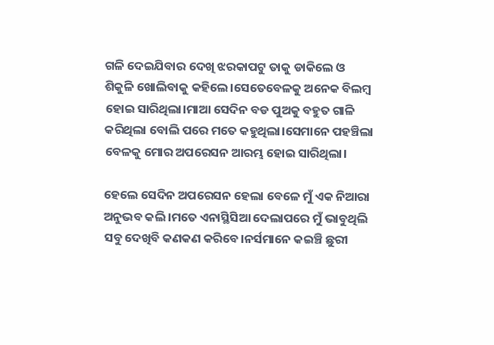ଗଳି ଦେଇଯିବାର ଦେଖି ଝରକାପଟୁ ତାକୁ ଡାକିଲେ ଓ ଶିକୁଳି ଖୋଲିବାକୁ କହିଲେ।ସେତେବେଳକୁ ଅନେକ ବିଲମ୍ବ ହୋଇ ସାରିଥିଲା।ମାଆ ସେଦିନ ବଡ ପୁଅକୁ ବହୁତ ଗାଳି କରିଥିଲା ବୋଲି ପରେ ମତେ କହୁଥିଲା।ସେମାନେ ପହଞ୍ଚିଲା ବେଳକୁ ମୋର ଅପରେସନ ଆରମ୍ଭ ହୋଇ ସାରିଥିଲା।

ହେଲେ ସେଦିନ ଅପରେସନ ହେଲା ବେଳେ ମୁଁ ଏକ ନିଆରା ଅନୁଭବ କଲି।ମତେ ଏନାସ୍ଥିସିଆ ଦେଲାପରେ ମୁଁ ଭାବୁଥିଲି ସବୁ ଦେଖିବି କଣକଣ କରିବେ।ନର୍ସମାନେ କଇଞ୍ଚି ଛୁରୀ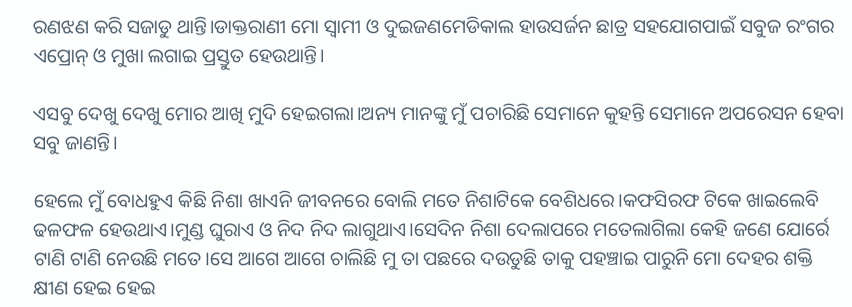ରଣଝଣ କରି ସଜାଡୁ ଥାନ୍ତି।ଡାକ୍ତରାଣୀ ମୋ ସ୍ବାମୀ ଓ ଦୁଇଜଣମେଡିକାଲ ହାଉସର୍ଜନ ଛାତ୍ର ସହଯୋଗପାଇଁ ସବୁଜ ରଂଗର ଏପ୍ରୋନ୍ ଓ ମୁଖା ଲଗାଇ ପ୍ରସ୍ତୁତ ହେଉଥାନ୍ତି।

ଏସବୁ ଦେଖୁ ଦେଖୁ ମୋର ଆଖି ମୁଦି ହେଇଗଲା।ଅନ୍ୟ ମାନଙ୍କୁ ମୁଁ ପଚାରିଛି ସେମାନେ କୁହନ୍ତି ସେମାନେ ଅପରେସନ ହେବା ସବୁ ଜାଣନ୍ତି।

ହେଲେ ମୁଁ ବୋଧହୁଏ କିଛି ନିଶା ଖାଏନି ଜୀବନରେ ବୋଲି ମତେ ନିଶାଟିକେ ବେଶିଧରେ।କଫସିରଫ ଟିକେ ଖାଇଲେବି ଢଳଫଳ ହେଉଥାଏ।ମୁଣ୍ଡ ଘୁରାଏ ଓ ନିଦ ନିଦ ଲାଗୁଥାଏ।ସେଦିନ ନିଶା ଦେଲାପରେ ମତେଲାଗିଲା କେହି ଜଣେ ଯୋର୍ରେ ଟାଣି ଟାଣି ନେଉଛି ମତେ।ସେ ଆଗେ ଆଗେ ଚାଲିଛି ମୁ ତା ପଛରେ ଦଉଡୁଛି ତାକୁ ପହଞ୍ଚାଇ ପାରୁନି ମୋ ଦେହର ଶକ୍ତି କ୍ଷୀଣ ହେଇ ହେଇ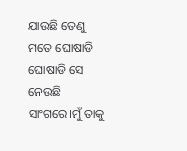ଯାଉଛି ତେଣୁ ମତେ ଘୋଷାଡି ଘୋଷାଡି ସେ ନେଉଛି ସାଂଗରେ।ମୁଁ ତାକୁ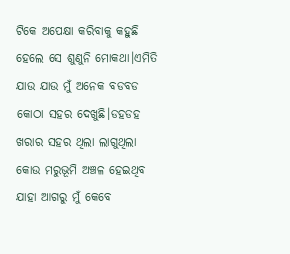ଟିକେ ଅପେକ୍ଷା କରିବାକୁ କହୁଛି ହେଲେ ସେ ଶୁଣୁନି ମୋକଥା।ଏମିତି ଯାଉ ଯାଉ ମୁଁ ଅନେକ ବଡବଡ କୋଠା ସହର ଦେଖୁଛି।ଡହଡହ ଖରାର ସହର ଥିଲା ଲାଗୁଥିଲା କୋଉ ମରୁଭୂମି ଅଞ୍ଚଳ ହେଇଥିବ ଯାହା ଆଗରୁ ମୁଁ କେବେ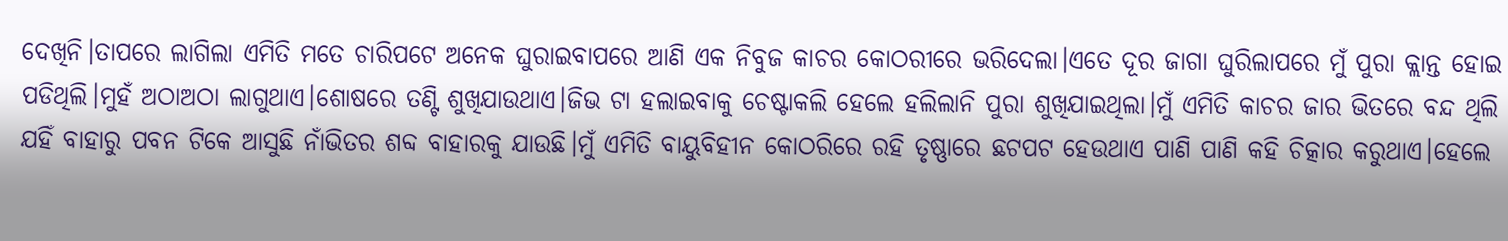ଦେଖିନି।ତାପରେ ଲାଗିଲା ଏମିତି ମତେ ଚାରିପଟେ ଅନେକ ଘୁରାଇବାପରେ ଆଣି ଏକ ନିବୁଜ କାଚର କୋଠରୀରେ ଭରିଦେଲା।ଏତେ ଦୂର ଜାଗା ଘୁରିଲାପରେ ମୁଁ ପୁରା କ୍ଲାନ୍ତ ହୋଇ ପଡିଥିଲି।ମୁହଁ ଅଠାଅଠା ଲାଗୁଥାଏ।ଶୋଷରେ ତଣ୍ଟି ଶୁଖିଯାଉଥାଏ।ଜିଭ ଟା ହଲାଇବାକୁ ଚେଷ୍ଟାକଲି ହେଲେ ହଲିଲାନି ପୁରା ଶୁଖିଯାଇଥିଲା।ମୁଁ ଏମିତି କାଚର ଜାର ଭିତରେ ବନ୍ଦ ଥିଲି ଯହିଁ ବାହାରୁ ପବନ ଟିକେ ଆସୁଛି ନାଁଭିତର ଶବ୍ଦ ବାହାରକୁ ଯାଉଛି।ମୁଁ ଏମିତି ବାୟୁବିହୀନ କୋଠରିରେ ରହି ତୃଷ୍ଣାରେ ଛଟପଟ ହେଉଥାଏ ପାଣି ପାଣି କହି ଚିତ୍କାର କରୁଥାଏ।ହେଲେ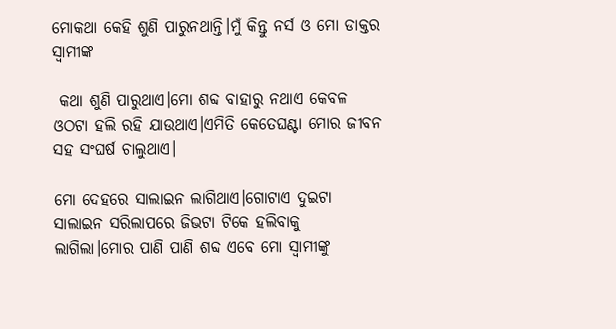ମୋକଥା କେହି ଶୁଣି ପାରୁନଥାନ୍ତି।ମୁଁ କିନ୍ତୁ ନର୍ସ ଓ ମୋ ଡାକ୍ତର ସ୍ବାମୀଙ୍କ

 କଥା ଶୁଣି ପାରୁଥାଏ।ମୋ ଶବ୍ଦ ବାହାରୁ ନଥାଏ କେବଳ ଓଠଟା ହଲି ରହି ଯାଉଥାଏ।ଏମିତି କେତେଘଣ୍ଟା ମୋର ଜୀବନ ସହ ସଂଘର୍ଷ ଚାଲୁଥାଏ।

ମୋ ଦେହରେ ସାଲାଇନ ଲାଗିଥାଏ।ଗୋଟାଏ ଦୁଇଟା ସାଲାଇନ ସରିଲାପରେ ଜିଭଟା ଟିକେ ହଲିବାକୁ ଲାଗିଲା।ମୋର ପାଣି ପାଣି ଶବ୍ଦ ଏବେ ମୋ ସ୍ବାମୀଙ୍କୁ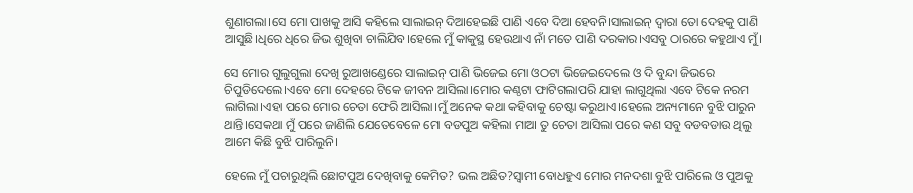ଶୁଣାଗଲା।ସେ ମୋ ପାଖକୁ ଆସି କହିଲେ ସାଲାଇନ୍ ଦିଆହେଇଛି ପାଣି ଏବେ ଦିଆ ହେବନି।ସାଲାଇନ୍ ଦ୍ବାରା ତୋ ଦେହକୁ ପାଣି ଆସୁଛି।ଧିରେ ଧିରେ ଜିଭ ଶୁଖିବା ଚାଲିଯିବ।ହେଲେ ମୁଁ କାକୁସ୍ଥ ହେଉଥାଏ ନାଁ ମତେ ପାଣି ଦରକାର।ଏସବୁ ଠାରରେ କହୁଥାଏ ମୁଁ।

ସେ ମୋର ଗୁଲୁଗୁଲା ଦେଖି ରୁଆଖଣ୍ଡେରେ ସାଲାଇନ୍ ପାଣି ଭିଜେଇ ମୋ ଓଠଟା ଭିଜେଇଦେଲେ ଓ ଦି ବୁନ୍ଦା ଜିଭରେ ଚିପୁଡିଦେଲେ।ଏବେ ମୋ ଦେହରେ ଟିକେ ଜୀବନ ଆସିଲା।ମୋର କଣ୍ଠଟା ଫାଟିଗଲାପରି ଯାହା ଲାଗୁଥିଲା ଏବେ ଟିକେ ନରମ ଲାଗିଲା।ଏହା ପରେ ମୋର ଚେତା ଫେରି ଆସିଲା।ମୁଁ ଅନେକ କଥା କହିବାକୁ ଚେଷ୍ଟା କରୁଥାଏ।ହେଲେ ଅନ୍ୟମାନେ ବୁଝି ପାରୁନ ଥାନ୍ତି।ସେକଥା ମୁଁ ପରେ ଜାଣିଲି ଯେତେବେଳେ ମୋ ବଡପୁଅ କହିଲା ମାଆ ତୁ ଚେତା ଆସିଲା ପରେ କଣ ସବୁ ବଡବଡାଉ ଥିଲୁ ଆମେ କିଛି ବୁଝି ପାରିଲୁନି।

ହେଲେ ମୁଁ ପଚାରୁଥିଲି ଛୋଟପୁଅ ଦେଖିବାକୁ କେମିତ? ଭଲ ଅଛିତ?ସ୍ବାମୀ ବୋଧହୁଏ ମୋର ମନଦଶା ବୁଝି ପାରିଲେ ଓ ପୁଅକୁ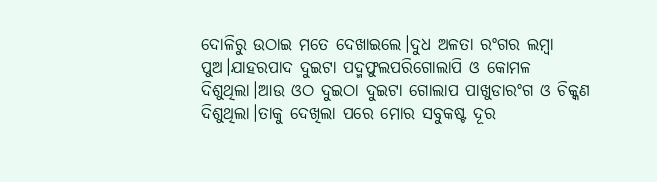ଦୋଳିରୁ ଉଠାଇ ମତେ ଦେଖାଇଲେ।ଦୁଧ ଅଳତା ରଂଗର ଲମ୍ବା ପୁଅ।ଯାହରପାଦ ଦୁଇଟା ପଦ୍ମଫୁଲପରିଗୋଲାପି ଓ କୋମଳ ଦିଶୁଥିଲା।ଆଉ ଓଠ ଦୁଇଠା ଦୁଇଟା ଗୋଲାପ ପାଖୁଡାରଂଗ ଓ ଚିକ୍କଣ ଦିଶୁଥିଲା।ତାକୁ ଦେଖିଲା ପରେ ମୋର ସବୁକଷ୍ଟ ଦୂର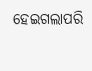ହେଇଗଲାପରି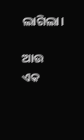ଲାଗିଲା।

ଆଉ ଏକ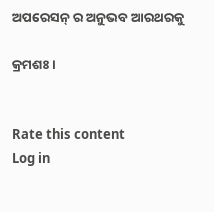ଅପରେସନ୍ ର ଅନୁଭବ ଆରଥରକୁ

କ୍ରମଶଃ ।


Rate this content
Log in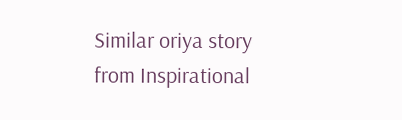Similar oriya story from Inspirational